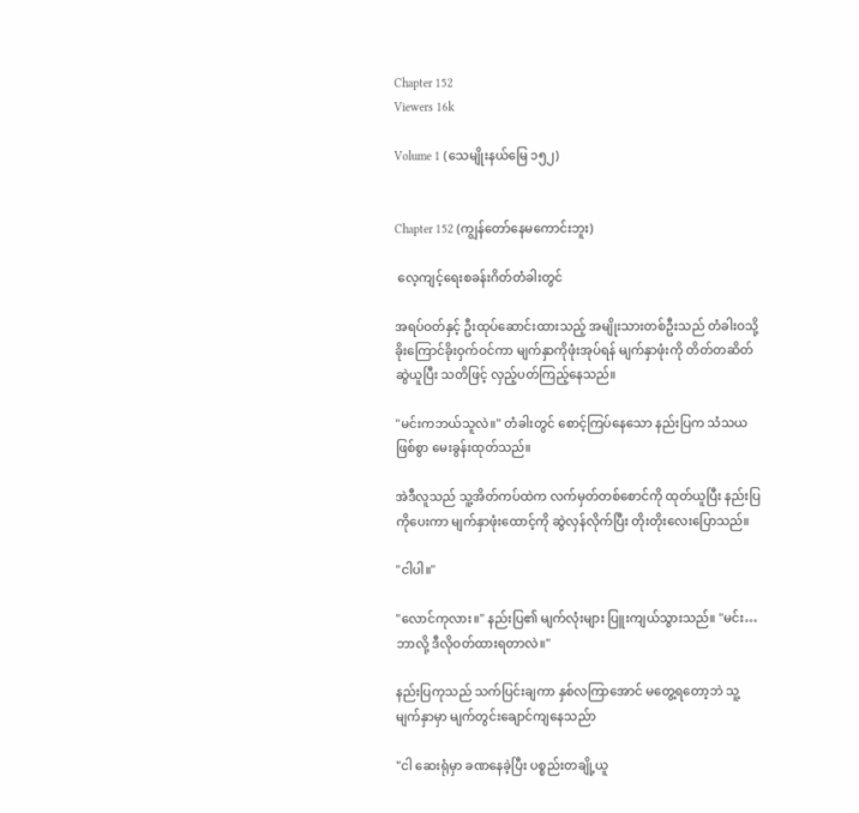Chapter 152
Viewers 16k

Volume 1 (သေမျိုးနယ်မြေ ၁၅၂)


Chapter 152 (ကျွန်တော်နေမကောင်းဘူး)

 လေ့ကျင့်ရေးစခန်းဂိတ်တံခါးတွင်

အရပ်ဝတ်နှင့် ဦးထုပ်ဆောင်းထားသည့် အမျိုးသားတစ်ဦးသည် တံခါးဝသို့ ခိုးကြောင်ခိုးဝှက်ဝင်ကာ မျက်နှာကိုဖုံးအုပ်ရန် မျက်နှာဖုံးကို တိတ်တဆိတ်ဆွဲယူပြီး သတိဖြင့် လှည့်ပတ်ကြည့်နေသည်။

"မင်းကဘယ်သူလဲ။" တံခါးတွင် စောင့်ကြပ်နေသော နည်းပြက သံသယဖြစ်စွာ မေးခွန်းထုတ်သည်။

အဲဒီလူသည် သူ့အိတ်ကပ်ထဲက လက်မှတ်တစ်စောင်ကို ထုတ်ယူပြီး နည်းပြကိုပေးကာ မျက်နှာဖုံးထောင့်ကို ဆွဲလှန်လိုက်ပြီး တိုးတိုးလေးပြောသည်။

"ငါပါ။"

"လောင်ကုလား။" နည်းပြ၏ မျက်လုံးများ ပြူးကျယ်သွားသည်။ "မင်း… ဘာလို့ ဒီလိုဝတ်ထားရတာလဲ။"

နည်းပြကုသည် သက်ပြင်းချကာ နှစ်လကြာအောင် မတွေ့ရတော့ဘဲ သူ့မျက်နှာမှာ မျက်တွင်းချောင်ကျနေသည်ာ

"ငါ ဆေးရုံမှာ ခဏနေခဲ့ပြီး ပစ္စည်းတချို့ယူ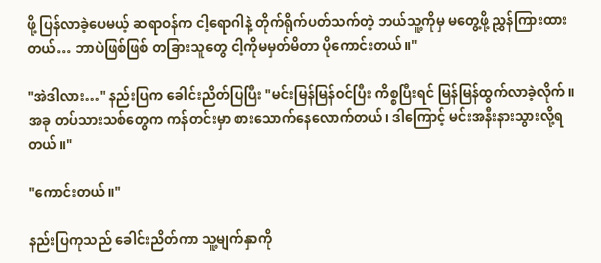ဖို့ ပြန်လာခဲ့ပေမယ့် ဆရာဝန်က ငါ့ရောဂါနဲ့ တိုက်ရိုက်ပတ်သက်တဲ့ ဘယ်သူ့ကိုမှ မတွေ့ဖို့ ညွှန်ကြားထားတယ်… ဘာပဲဖြစ်ဖြစ် တခြားသူတွေ ငါ့ကိုမမှတ်မိတာ ပိုကောင်းတယ်။"

"အဲဒါလား…" နည်းပြက ခေါင်းညိတ်ပြပြီး "မင်းမြန်မြန်ဝင်ပြီး ကိစ္စပြီးရင် မြန်မြန်ထွက်လာခဲ့လိုက်။ အခု တပ်သားသစ်တွေက ကန်တင်းမှာ စားသောက်နေလောက်တယ်၊ ဒါကြောင့် မင်းအနီးနားသွားလို့ရတယ်။"

"ကောင်းတယ်။"

နည်းပြကုသည် ခေါင်းညိတ်ကာ သူ့မျက်နှာကို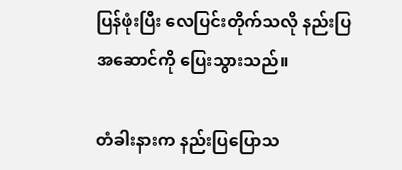ပြန်ဖုံးပြီး လေပြင်းတိုက်သလို နည်းပြအဆောင်ကို ပြေးသွားသည်။

တံခါးနားက နည်းပြပြောသ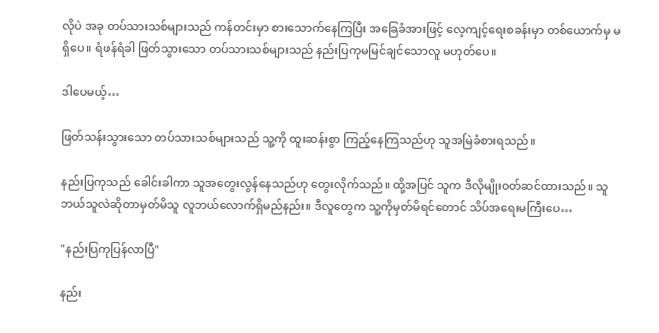လိုပဲ အခု တပ်သားသစ်များသည် ကန်တင်းမှာ စားသောက်နေကြပြီး အခြေခံအားဖြင့် လေ့ကျင့်ရေးစခန်းမှာ တစ်ယောက်မှ မရှိပေ။ ရံဖန်ရံခါ ဖြတ်သွားသော တပ်သားသစ်များသည် နည်းပြကုမမြင်ချင်သောလူ မဟုတ်ပေ။

ဒါပေမယ့်…

ဖြတ်သန်းသွားသော တပ်သားသစ်များသည် သူ့ကို ထူးဆန်းစွာ ကြည့်နေကြသည်ဟု သူအမြဲခံစားရသည်။

နည်းပြကုသည် ခေါင်းခါကာ သူအတွေးလွန်နေသည်ဟု တွေးလိုက်သည်။ ထို့အပြင် သူက ဒီလိုမျိုးဝတ်ဆင်ထားသည်။ သူဘယ်သူလဲဆိုတာမှတ်မိသူ လူဘယ်လောက်ရှိမည်နည်း။ ဒီလူတွေက သူ့ကိုမှတ်မိရင်တောင် သိပ်အရေးမကြီးပေ…

"နည်းပြကုပြန်လာပြီ"

နည်း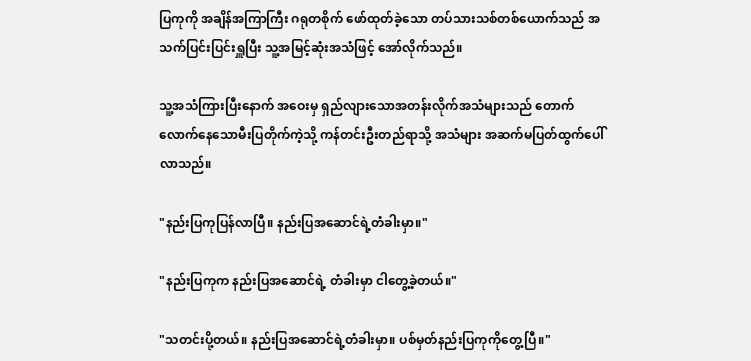ပြကုကို အချိန်အကြာကြီး ဂရုတစိုက် ဖော်ထုတ်ခဲ့သော တပ်သားသစ်တစ်ယောက်သည် အသက်ပြင်းပြင်းရှူပြီး သူ့အမြင့်ဆုံးအသံဖြင့် အော်လိုက်သည်။

သူ့အသံကြားပြီးနောက် အဝေးမှ ရှည်လျားသောအတန်းလိုက်အသံများသည် တောက်လောက်နေသောမီးပြတိုက်ကဲ့သို့ ကန်တင်းဦးတည်ရာသို့ အသံများ အဆက်မပြတ်ထွက်ပေါ်လာသည်။

"နည်းပြကုပြန်လာပြီ။ နည်းပြအဆောင်ရဲ့တံခါးမှာ။"

"နည်းပြကုက နည်းပြအဆောင်ရဲ့ တံခါးမှာ ငါတွေ့ခဲ့တယ်။"

"သတင်းပို့တယ်။ နည်းပြအဆောင်ရဲ့တံခါးမှာ။ ပစ်မှတ်နည်းပြကုကိုတွေ့ပြီ။"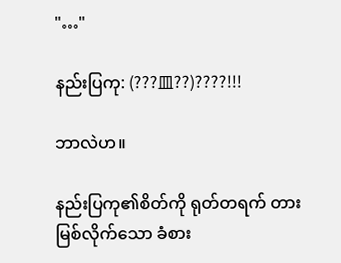"…"

နည်းပြကု: (???皿??)????!!!

ဘာလဲဟ။

နည်းပြကု၏စိတ်ကို ရုတ်တရက် တားမြစ်လိုက်သော ခံစား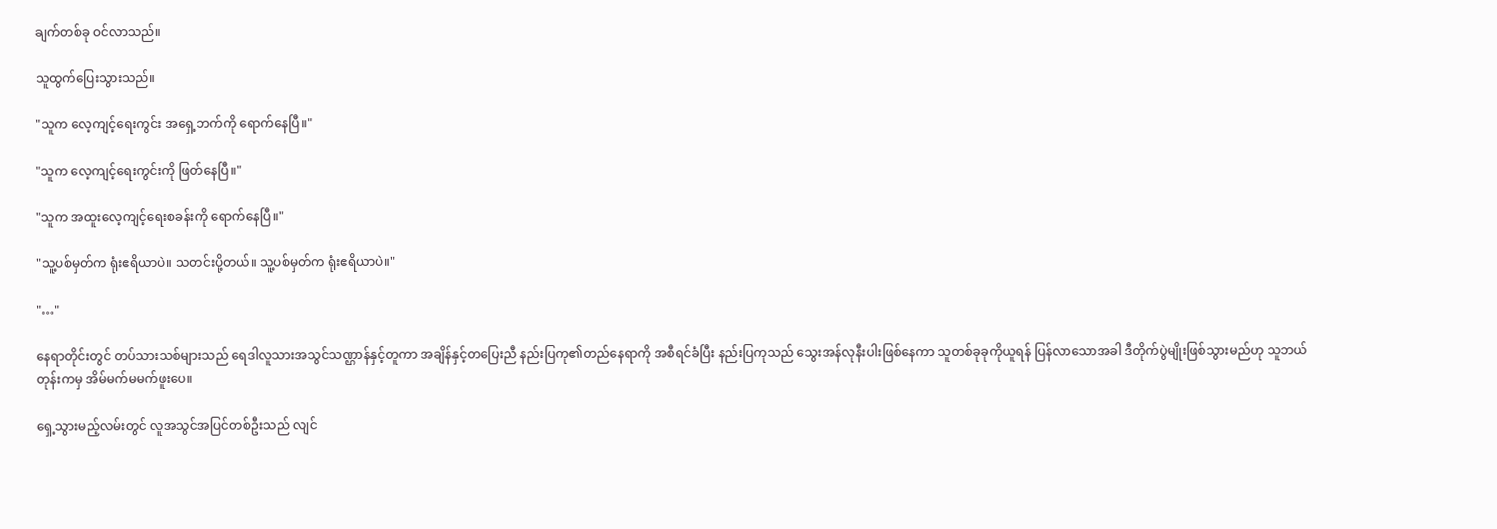ချက်တစ်ခု ဝင်လာသည်။

သူထွက်ပြေးသွားသည်။

"သူက လေ့ကျင့်ရေးကွင်း အရှေ့ဘက်ကို ရောက်နေပြီ။"

"သူက လေ့ကျင့်ရေးကွင်းကို ဖြတ်နေပြီ။"

"သူက အထူးလေ့ကျင့်ရေးစခန်းကို ရောက်နေပြီ။"

"သူ့ပစ်မှတ်က ရုံးဧရိယာပဲ။ သတင်းပို့တယ်။ သူ့ပစ်မှတ်က ရုံးဧရိယာပဲ။"

"…"

နေရာတိုင်းတွင် တပ်သားသစ်များသည် ရေဒါလူသားအသွင်သဏ္ဌာန်နှင့်တူကာ အချိန်နှင့်တပြေးညီ နည်းပြကု၏တည်နေရာကို အစီရင်ခံပြီး နည်းပြကုသည် သွေးအန်လုနီးပါးဖြစ်နေကာ သူတစ်ခုခုကိုယူရန် ပြန်လာသောအခါ ဒီတိုက်ပွဲမျိုးဖြစ်သွားမည်ဟု သူဘယ်တုန်းကမှ အိမ်မက်မမက်ဖူးပေ။

ရှေ့သွားမည့်လမ်းတွင် လူအသွင်အပြင်တစ်ဦးသည် လျင်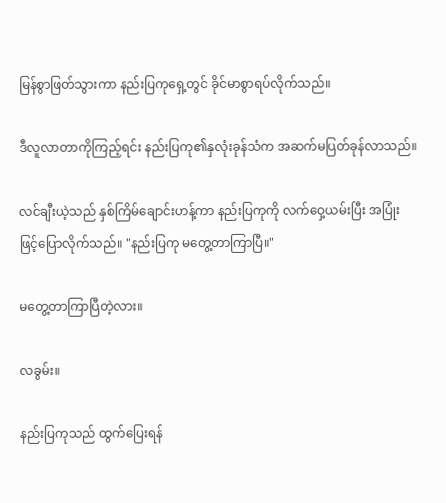မြန်စွာဖြတ်သွားကာ နည်းပြကုရှေ့တွင် ခိုင်မာစွာရပ်လိုက်သည်။

ဒီလူလာတာကိုကြည့်ရင်း နည်းပြကု၏နှလုံးခုန်သံက အဆက်မပြတ်ခုန်လာသည်။

လင်ချီးယဲ့သည် နှစ်ကြိမ်ချောင်းဟန့်ကာ နည်းပြကုကို လက်ဝှေ့ယမ်းပြီး အပြုံးဖြင့်ပြောလိုက်သည်။ "နည်းပြကု မတွေ့တာကြာပြီ။"

မတွေ့တာကြာပြီတဲ့လား။

လခွမ်း။

နည်းပြကုသည် ထွက်ပြေးရန်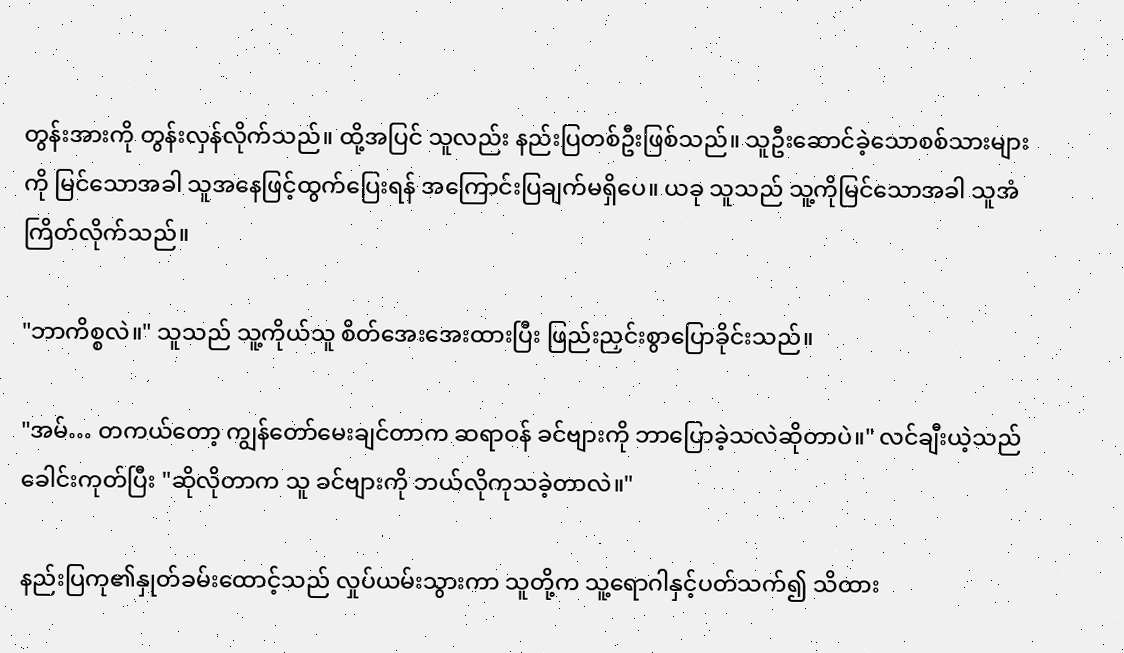တွန်းအားကို တွန်းလှန်လိုက်သည်။ ထို့အပြင် သူလည်း နည်းပြတစ်ဦးဖြစ်သည်။ သူဦးဆောင်ခဲ့သောစစ်သားများကို မြင်သောအခါ သူအနေဖြင့်ထွက်ပြေးရန် ‌အကြောင်းပြချက်မရှိပေ။ ယခု သူသည် သူ့ကိုမြင်သောအခါ သူအံကြိတ်လိုက်သည်။

"ဘာကိစ္စလဲ။" သူသည် သူ့ကိုယ်သူ စိတ်အေးအေးထားပြီး ဖြည်းညှင်းစွာပြောခိုင်းသည်။

"အမ်… တကယ်တော့ ကျွန်တော်မေးချင်တာက ဆရာဝန် ခင်ဗျားကို ဘာပြောခဲ့သလဲဆိုတာပဲ။" လင်ချီးယဲ့သည် ခေါင်းကုတ်ပြီး "ဆိုလိုတာက သူ ခင်ဗျားကို ဘယ်လိုကုသခဲ့တာလဲ။"

နည်းပြကု၏နှုတ်ခမ်းထောင့်သည် လှုပ်ယမ်းသွားကာ သူတို့က သူ့ရောဂါနှင့်ပတ်သက်၍ သိထား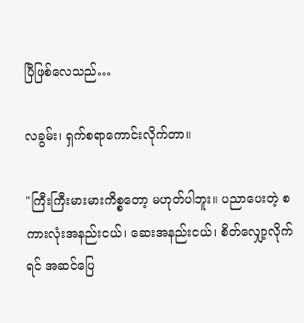ပြီဖြစ်လေသည်…

လခွမ်း၊ ရှက်စရာကောင်းလိုက်တာ။

"ကြီးကြီးမားမားကိစ္စတော့ မဟုတ်ပါဘူး။ ပညာပေးတဲ့ စကားလုံးအနည်းငယ်၊ ဆေးအနည်းငယ်၊ စိတ်လျှော့လိုက်ရင် အဆင်ပြေ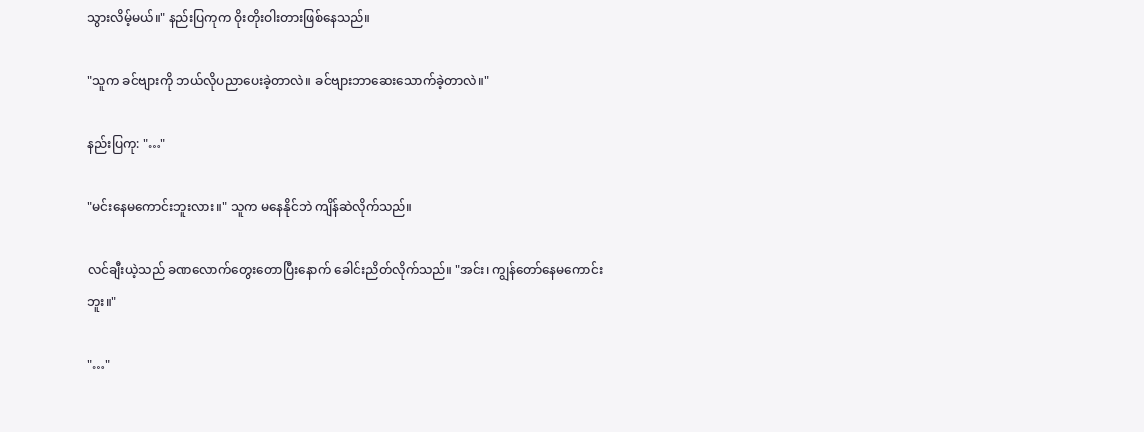သွားလိမ့်မယ်။" နည်းပြကုက ဝိုးတိုးဝါးတားဖြစ်နေသည်။

"သူက ခင်ဗျားကို ဘယ်လိုပညာပေးခဲ့တာလဲ။ ခင်ဗျားဘာဆေးသောက်ခဲ့တာလဲ။"

နည်းပြကု: "…"

"မင်းနေမကောင်းဘူးလား။" သူက မနေနိုင်ဘဲ ကျိန်ဆဲလိုက်သည်။

လင်ချီးယဲ့သည် ခဏလောက်တွေးတောပြီးနောက် ခေါင်းညိတ်လိုက်သည်။ "အင်း၊ ကျွန်တော်နေမကောင်းဘူး။"

"…"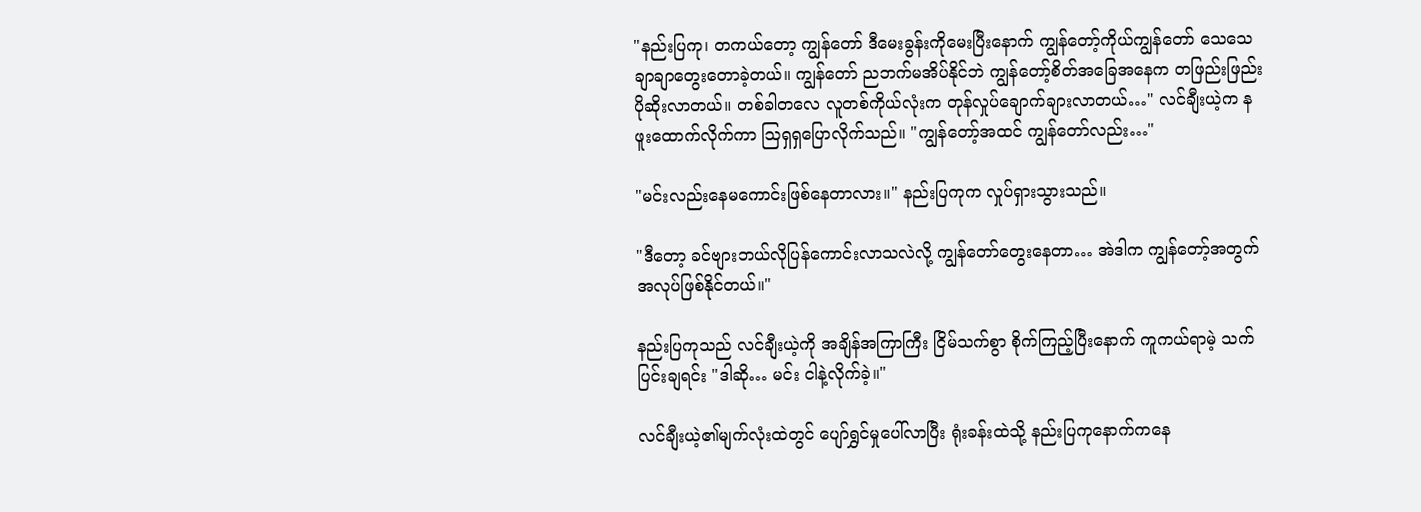"နည်းပြကု၊ တကယ်တော့ ကျွန်တော် ဒီမေးခွန်းကိုမေးပြီးနောက် ကျွန်တော့်ကိုယ်ကျွန်တော် သေသေချာချာတွေးတောခဲ့တယ်။ ကျွန်တော် ညဘက်မအိပ်နိုင်ဘဲ ကျွန်တော့်စိတ်အခြေအနေက တဖြည်းဖြည်းပိုဆိုးလာတယ်။ တစ်ခါတလေ လူတစ်ကိုယ်လုံးက တုန်လှုပ်ချောက်ချားလာတယ်…" လင်ချီးယဲ့က နဖူးထောက်လိုက်ကာ ဩရှရှပြောလိုက်သည်။ "ကျွန်တော့်အထင် ကျွန်တော်လည်း…"

"မင်းလည်းနေမကောင်းဖြစ်နေတာလား။" နည်းပြကုက လှုပ်ရှားသွားသည်။

"ဒီတော့ ခင်ဗျားဘယ်လိုပြန်ကောင်းလာသလဲလို့ ကျွန်တော်တွေးနေတာ… အဲဒါက ကျွန်တော့်အတွက် အလုပ်ဖြစ်နိုင်တယ်။"

နည်းပြကုသည် လင်ချီးယဲ့ကို အချိန်အကြာကြီး ငြိမ်သက်စွာ စိုက်ကြည့်ပြီးနောက် ကူကယ်ရာမဲ့ သက်ပြင်းချရင်း "ဒါဆို… မင်း ငါနဲ့လိုက်ခဲ့။"

လင်ချီးယဲ့၏မျက်လုံးထဲတွင် ပျော်ရွှင်မှုပေါ်လာပြီး ရုံးခန်းထဲသို့ နည်းပြကုနောက်ကနေ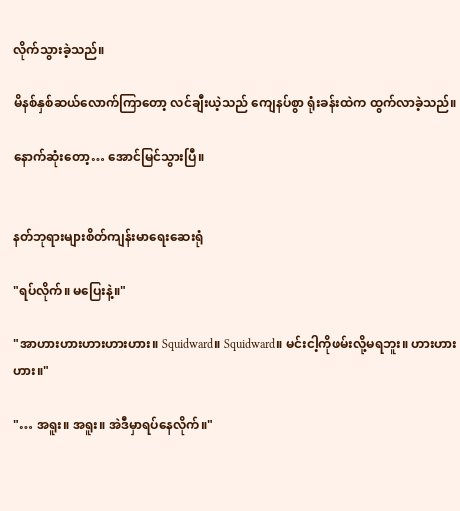လိုက်သွားခဲ့သည်။

မိနစ်နှစ်ဆယ်လောက်ကြာတော့ လင်ချီးယဲ့သည် ကျေနပ်စွာ ရုံးခန်းထဲက ထွက်လာခဲ့သည်။

နောက်ဆုံးတော့… အောင်မြင်သွားပြီ။


နတ်ဘုရားများစိတ်ကျန်းမာရေးဆေးရုံ

"ရပ်လိုက်။ မပြေးနဲ့။"

"အာဟားဟားဟားဟားဟား။ Squidward။ Squidward။ မင်းငါ့ကိုဖမ်းလို့မရဘူး။ ဟားဟားဟား။"

"… အရူး။ အရူး။ အဲဒီမှာရပ်နေလိုက်။"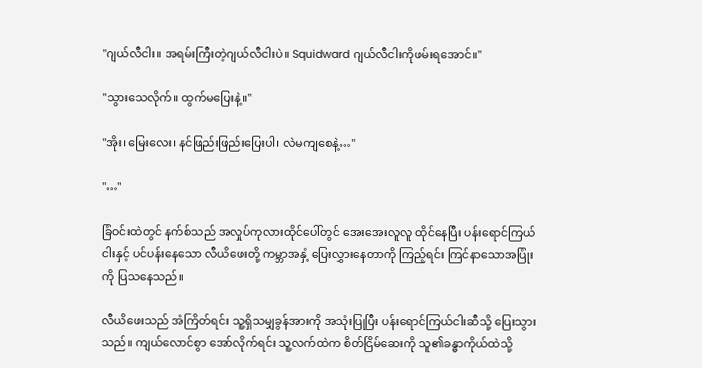"ဂျယ်လီငါး။ အရမ်းကြီးတဲ့ဂျယ်လီငါးပဲ။ Squidward ဂျယ်လီငါးကိုဖမ်းရအောင်။"

"သွားသေလိုက်။ ထွက်မပြေးနဲ့။"

"အိုး၊ မြေးလေး၊ နင်ဖြည်းဖြည်းပြေးပါ၊ လဲမကျစေနဲ့…"

"…"

ခြံဝင်းထဲတွင် နက်စ်သည် အလှုပ်ကုလားထိုင်ပေါ်တွင် အေးအေးလူလူ ထိုင်နေပြီး ပန်းရောင်ကြယ်ငါးနှင့် ပင်ပန်းနေသော လီယိဖေးတို့ ကမ္ဘာအနှံ့ ပြေးလွှားနေတာကို ကြည့်ရင်း ကြင်နာသောအပြုံးကို ပြသနေသည်။

လီယိဖေးသည် အံကြိတ်ရင်း သူ့ရှိသမျှခွန်အားကို အသုံးပြုပြီး ပန်းရောင်ကြယ်ငါးဆီသို့ ပြေးသွားသည်။ ကျယ်လောင်စွာ အော်လိုက်ရင်း သူ့လက်ထဲက စိတ်ငြိမ်ဆေးကို သူ၏ခန္ဓာကိုယ်ထဲသို့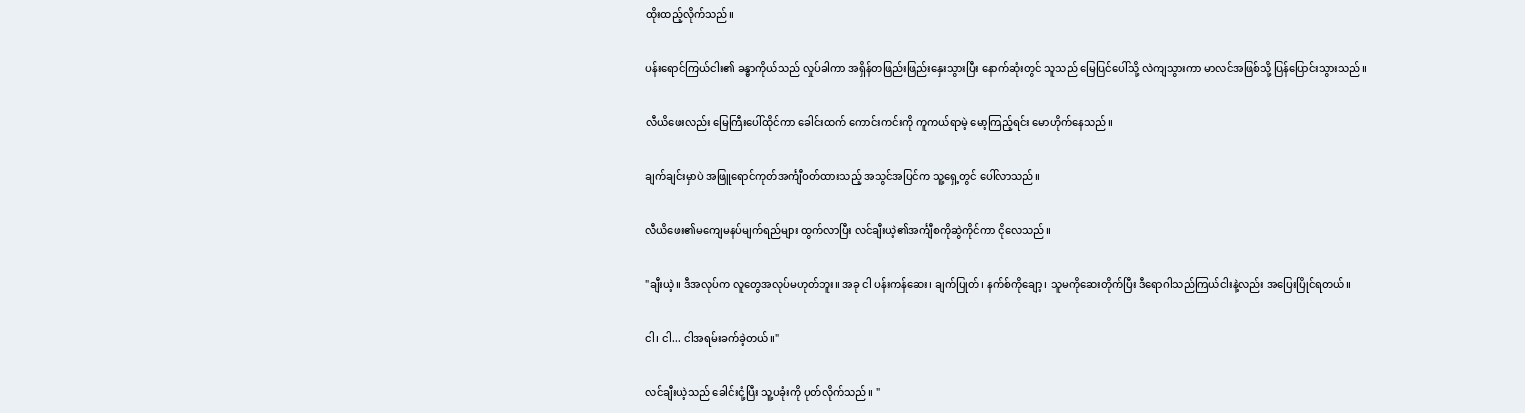ထိုးထည့်လိုက်သည်။

ပန်းရောင်ကြယ်ငါး၏ ခန္ဓာကိုယ်သည် လှုပ်ခါကာ အရှိန်တဖြည်းဖြည်းနှေးသွားပြီး နောက်ဆုံးတွင် သူသည် မြေပြင်ပေါ်သို့ လဲကျသွားကာ မာလင်အဖြစ်သို့ ပြန်ပြောင်းသွားသည်။

လီယိဖေးလည်း မြေကြီးပေါ်ထိုင်ကာ ခေါင်းထက် ကောင်းကင်းကို ကူကယ်ရာမဲ့ မော့ကြည့်ရင်း မောဟိုက်နေသည်။

ချက်ချင်းမှာပဲ အဖြူရောင်ကုတ်အင်္ကျီဝတ်ထားသည့် အသွင်အပြင်က သူ့ရှေ့တွင် ပေါ်လာသည်။

လီယိဖေး၏မကျေမနပ်မျက်ရည်များ ထွက်လာပြီး လင်ချီးယဲ့၏အင်္ကျီစကိုဆွဲကိုင်ကာ ငိုလေသည်။

"ချီးယဲ့။ ဒီအလုပ်က လူတွေအလုပ်မဟုတ်ဘူး။ အခု ငါ ပန်းကန်ဆေး၊ ချက်ပြုတ်၊ နက်စ်ကိုချော့၊ သူမကိုဆေးတိုက်ပြီး ဒီရောဂါသည်ကြယ်ငါးနဲ့လည်း အပြေးပြိုင်ရတယ်။

ငါ၊ ငါ... ငါအရမ်းခက်ခဲ့တယ်။"

လင်ချီးယဲ့သည် ခေါင်းငုံ့ပြီး သူ့ပခုံးကို ပုတ်လိုက်သည်။ "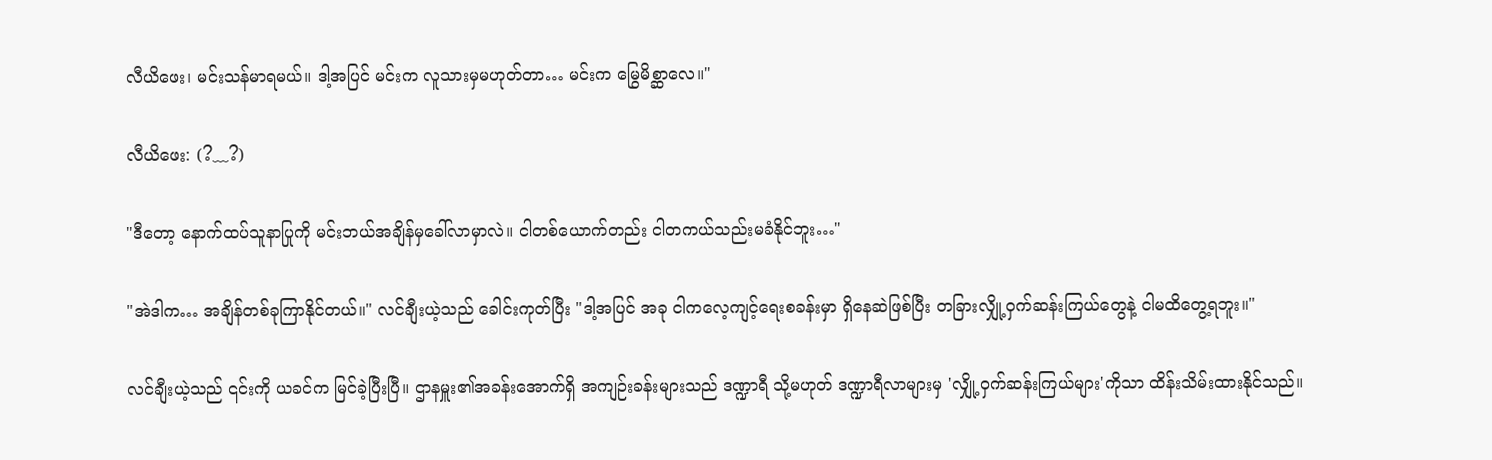လီယိဖေး၊ မင်းသန်မာရမယ်။ ဒါ့အပြင် မင်းက လူသားမှမဟုတ်တာ… မင်းက မြွေမိစ္ဆာလေ။"

လီယိဖေး: (?﹏?)

"ဒီတော့ နောက်ထပ်သူနာပြုကို မင်းဘယ်အချိန်မှခေါ်လာမှာလဲ။ ငါတစ်ယောက်တည်း ငါတကယ်သည်းမခံနိုင်ဘူး…"

"အဲဒါက… အချိန်တစ်ခုကြာနိုင်တယ်။" လင်ချီးယဲ့သည် ခေါင်းကုတ်ပြီး "ဒါ့အပြင် အခု ငါကလေ့ကျင့်ရေးစခန်းမှာ ရှိနေဆဲဖြစ်ပြီး တခြားလျှို့ဝှက်ဆန်းကြယ်တွေနဲ့ ငါမထိတွေ့ရဘူး။"

လင်ချီးယဲ့သည် ၎င်းကို ယခင်က မြင်ခဲ့ပြီးပြီ။ ဌာနမှူး၏အခန်းအောက်ရှိ အကျဉ်းခန်းများသည် ဒဏ္ဍာရီ သို့မဟုတ် ဒဏ္ဍာရီလာများမှ 'လျှို့ဝှက်ဆန်းကြယ်များ'ကိုသာ ထိန်းသိမ်းထားနိုင်သည်။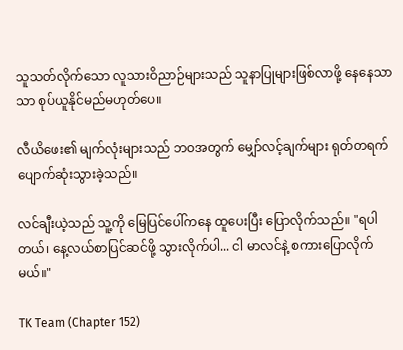သူသတ်လိုက်သော လူသားဝိညာဉ်များသည် သူနာပြုများဖြစ်လာဖို့ နေနေသာသာ စုပ်ယူနိုင်မည်မဟုတ်ပေ။

လီယိဖေး၏ မျက်လုံးများသည် ဘဝအတွက် မျှော်လင့်ချက်များ ရုတ်တရက် ပျောက်ဆုံးသွားခဲ့သည်။

လင်ချီးယဲ့သည် သူ့ကို မြေပြင်ပေါ်ကနေ ထူပေးပြီး ပြောလိုက်သည်။ "ရပါတယ်၊ နေ့လယ်စာပြင်ဆင်ဖို့ သွားလိုက်ပါ... ငါ မာလင်နဲ့ စကားပြောလိုက်မယ်။"

TK Team (Chapter 152)